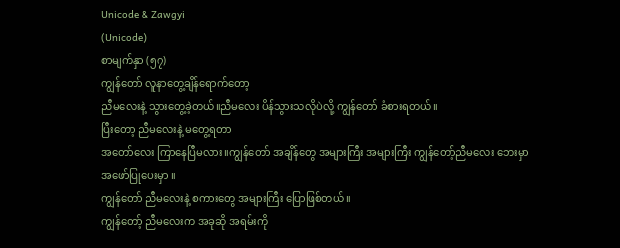Unicode & Zawgyi
(Unicode)
စာမျက်နှာ (၅၇)
ကျွန်တော် လူနာတွေ့ချိန်ရောက်တော့
ညီမလေးနဲ့ သွားတွေ့ခဲ့တယ်။ညီမလေး ပိန်သွားသလိုပဲလို့ ကျွန်တော် ခံစားရတယ်။
ပြီးတော့ ညီမလေးနဲ့ မတွေ့ရတာ
အတော်လေး ကြာနေပြီမလား။ကျွန်တော် အချိန်တွေ အများကြီး အများကြီး ကျွန်တော့်ညီမလေး ဘေးမှာ အဖော်ပြုပေးမှာ ။
ကျွန်တော် ညီမလေးနဲ့ စကားတွေ အများကြီး ပြောဖြစ်တယ် ။
ကျွန်တော့် ညီမလေးက အခုဆို အရမ်းကို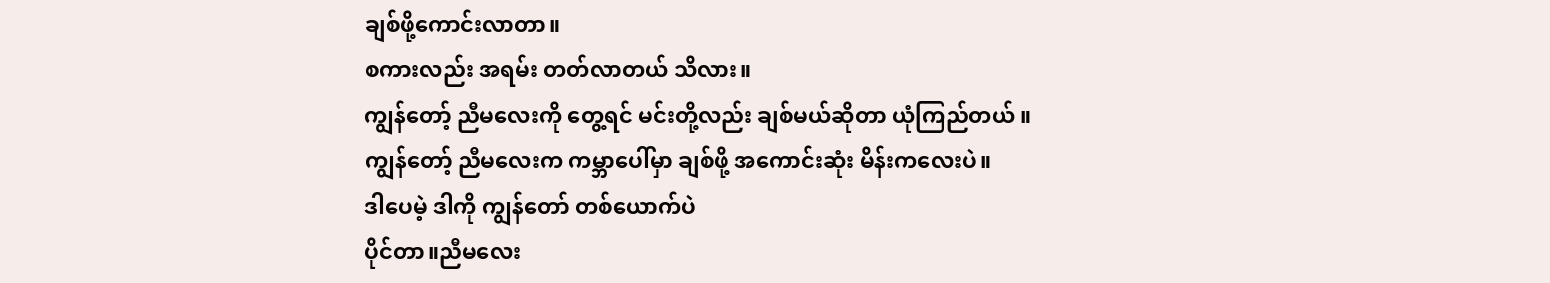ချစ်ဖို့ကောင်းလာတာ။
စကားလည်း အရမ်း တတ်လာတယ် သိလား။
ကျွန်တော့် ညီမလေးကို တွေ့ရင် မင်းတို့လည်း ချစ်မယ်ဆိုတာ ယုံကြည်တယ် ။
ကျွန်တော့် ညီမလေးက ကမ္ဘာပေါ်မှာ ချစ်ဖို့ အကောင်းဆုံး မိန်းကလေးပဲ။
ဒါပေမဲ့ ဒါကို ကျွန်တော် တစ်ယောက်ပဲ
ပိုင်တာ။ညီမလေး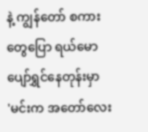နဲ့ ကျွန်တော် စကားတွေပြော ရယ်မော ပျော်ရွှင်နေတုန်းမှာ
'မင်းက အတော်လေး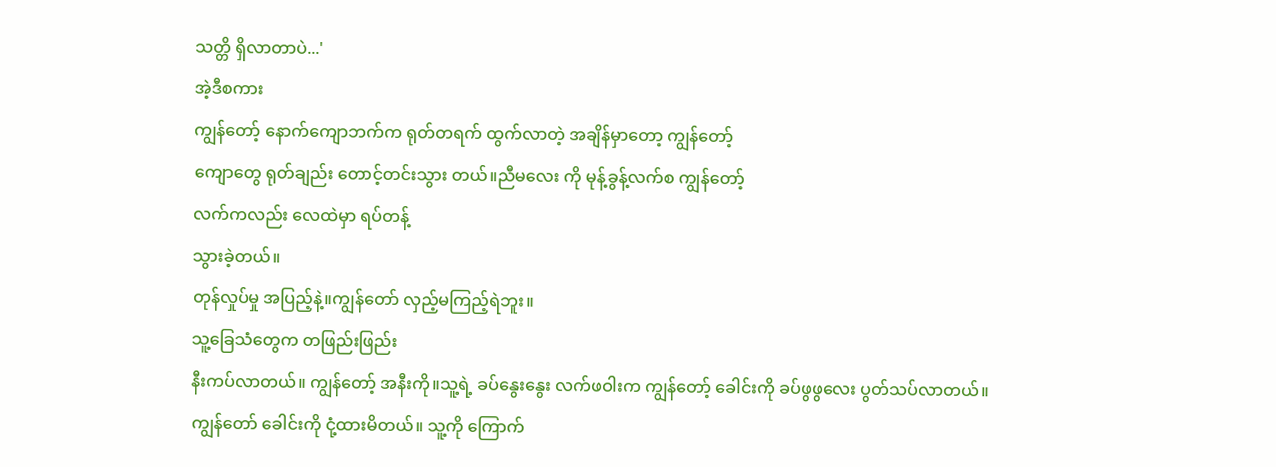သတ္တိ ရှိလာတာပဲ...'
အဲ့ဒီစကား
ကျွန်တော့် နောက်ကျောဘက်က ရုတ်တရက် ထွက်လာတဲ့ အချိန်မှာတော့ ကျွန်တော့်
ကျောတွေ ရုတ်ချည်း တောင့်တင်းသွား တယ်။ညီမလေး ကို မုန့်ခွန့်လက်စ ကျွန်တော့်
လက်ကလည်း လေထဲမှာ ရပ်တန့်
သွားခဲ့တယ်။
တုန်လှုပ်မှု အပြည့်နဲ့။ကျွန်တော် လှည့်မကြည့်ရဲဘူး။
သူ့ခြေသံတွေက တဖြည်းဖြည်း
နီးကပ်လာတယ်။ ကျွန်တော့် အနီးကို။သူ့ရဲ့ ခပ်နွေးနွေး လက်ဖဝါးက ကျွန်တော့် ခေါင်းကို ခပ်ဖွဖွလေး ပွတ်သပ်လာတယ်။
ကျွန်တော် ခေါင်းကို ငုံ့ထားမိတယ်။ သူ့ကို ကြောက်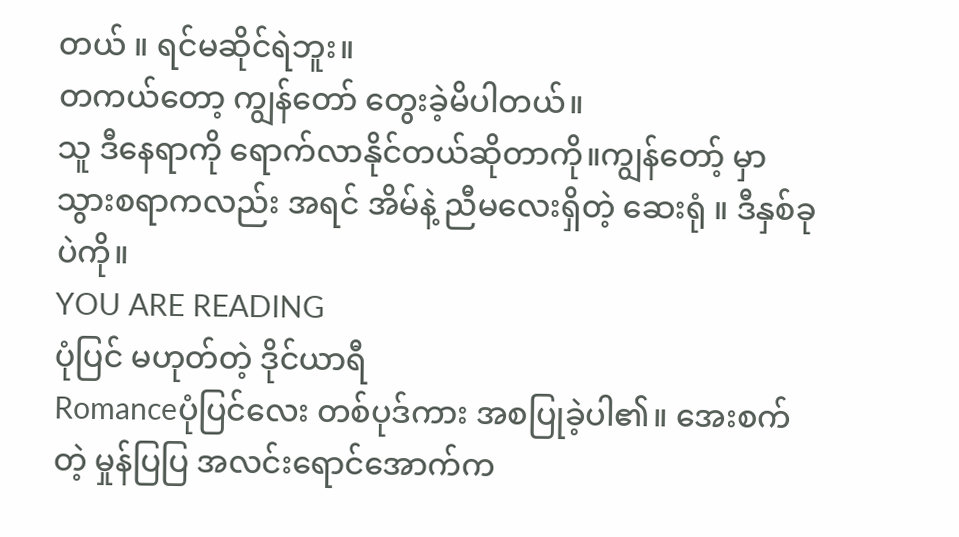တယ် ။ ရင်မဆိုင်ရဲဘူး။
တကယ်တော့ ကျွန်တော် တွေးခဲ့မိပါတယ်။
သူ ဒီနေရာကို ရောက်လာနိုင်တယ်ဆိုတာကို။ကျွန်တော့် မှာ သွားစရာကလည်း အရင် အိမ်နဲ့ ညီမလေးရှိတဲ့ ဆေးရုံ ။ ဒီနှစ်ခုပဲကို။
YOU ARE READING
ပုံပြင် မဟုတ်တဲ့ ဒိုင်ယာရီ
Romanceပုံပြင်လေး တစ်ပုဒ်ကား အစပြုခဲ့ပါ၏။ အေးစက်တဲ့ မှုန်ပြပြ အလင်းရောင်အောက်က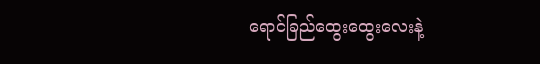ရောင်ခြည်ထွေးထွေးလေးနဲ့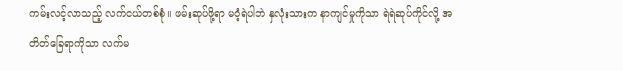ကမ်းလင့်လာသည့် လက်ငယ်တစ်စုံ။ ဖမ်းဆုပ်ဖို့ရာ မဝံ့ရဲပါဘဲ နှလုံးသားက နာကျင်မှုကိုသာ ရဲရဲဆုပ်ကိုင်လို့ အတိတ်ခြေရာကိုသာ လက်မ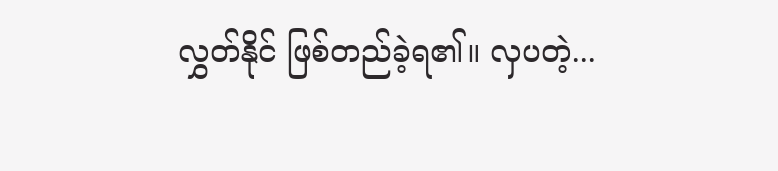လွှတ်နိုင် ဖြစ်တည်ခဲ့ရ၏။ လှပတဲ့...